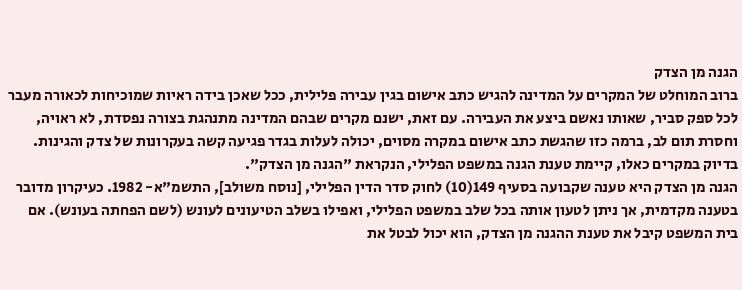הגנה מן הצדק
ברוב המוחלט של המקרים על המדינה להגיש כתב אישום בגין עבירה פלילית, ככל שאכן בידה ראיות שמוכיחות לכאורה מעבר לכל ספק סביר, שאותו נאשם ביצע את העבירה. עם זאת, ישנם מקרים שבהם המדינה מתנהגת בצורה נפסדת, לא ראויה, וחסרת תום לב, ברמה כזו שהגשת כתב אישום במקרה מסוים, יכולה לעלות בגדר פגיעה קשה בעקרונות של צדק והגינות. בדיוק במקרים כאלו, קיימת טענת הגנה במשפט הפלילי, הנקראת "הגנה מן הצדק".
הגנה מן הצדק היא טענה שקבועה בסעיף 149(10) לחוק סדר הדין הפלילי, [נוסח משולב], התשמ"א- 1982. כעיקרון מדובר בטענה מקדמית, אך ניתן לטעון אותה בכל שלב במשפט הפלילי, ואפילו בשלב הטיעונים לעונש (לשם הפחתה בעונש). אם בית המשפט קיבל את טענת ההגנה מן הצדק, הוא יכול לבטל את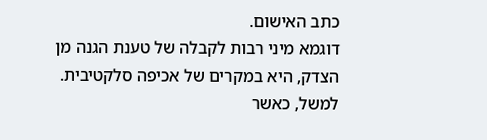כתב האישום.
דוגמא מיני רבות לקבלה של טענת הגנה מן הצדק, היא במקרים של אכיפה סלקטיבית. למשל, כאשר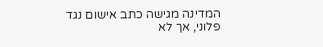המדינה מגישה כתב אישום נגד פלוני, אך לא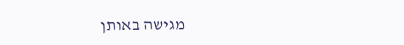מגישה באותן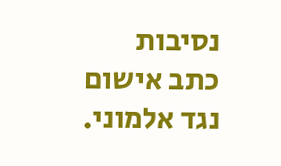נסיבות כתב אישום נגד אלמוני.